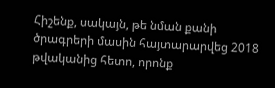Հիշենք, սակայն, թե նման քանի ծրագրերի մասին հայտարարվեց 2018 թվականից հետո, որոնք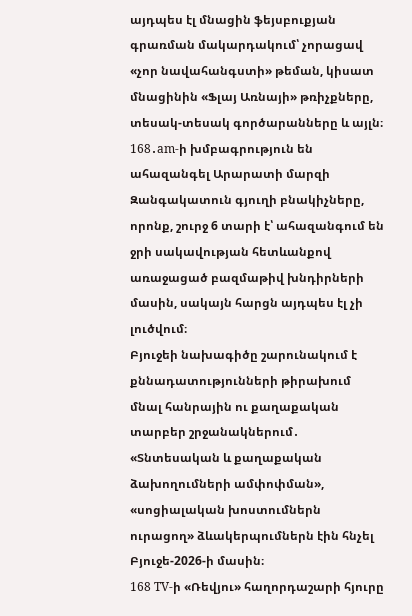այդպես էլ մնացին ֆեյսբուքյան գրառման մակարդակում՝ չորացավ «չոր նավահանգստի» թեման, կիսատ մնացինին «Ֆլայ Առնայի» թռիչքները, տեսակ-տեսակ գործարանները և այլն։
168․am-ի խմբագրություն են ահազանգել Արարատի մարզի Զանգակատուն գյուղի բնակիչները, որոնք, շուրջ 6 տարի է՝ ահազանգում են ջրի սակավության հետևանքով առաջացած բազմաթիվ խնդիրների մասին, սակայն հարցն այդպես էլ չի լուծվում։
Բյուջեի նախագիծը շարունակում է քննադատությունների թիրախում մնալ հանրային ու քաղաքական տարբեր շրջանակներում․ «Տնտեսական և քաղաքական ձախողումների ամփոփման», «սոցիալական խոստումներն ուրացող» ձևակերպումներն էին հնչել Բյուջե-2026-ի մասին։
168 TV-ի «Ռեվյու» հաղորդաշարի հյուրը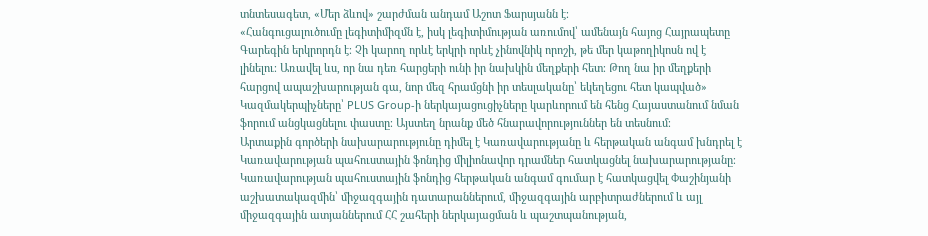տնտեսագետ, «Մեր ձևով» շարժման անդամ Աշոտ Ֆարսյանն է։
«Հանգուցալուծումը լեգիտիմիզմն է, իսկ լեգիտիմության առումով՝ ամենայն հայոց Հայրապետը Գարեգին երկրորդն է։ Չի կարող որևէ երկրի որևէ չինովնիկ որոշի, թե մեր կաթողիկոսն ով է լինելու։ Առավել ևս, որ նա դեռ հարցերի ունի իր նախկին մեղքերի հետ։ Թող նա իր մեղքերի հարցով ապաշխարության գա, նոր մեզ հրամցնի իր տեսլականը՝ եկեղեցու հետ կապված»
Կազմակերպիչները՝ PLUS Group-ի ներկայացուցիչները կարևորում են հենց Հայաստանում նման ֆորում անցկացնելու փաստը։ Այստեղ նրանք մեծ հնարավորություններ են տեսնում։
Արտաքին գործերի նախարարությունը դիմել է Կառավարությանը և հերթական անգամ խնդրել է Կառավարության պահուստային ֆոնդից միլիոնավոր դրամներ հատկացնել նախարարությանը։
Կառավարության պահուստային ֆոնդից հերթական անգամ գումար է հատկացվել Փաշինյանի աշխատակազմին՝ միջազգային դատարաններում, միջազգային արբիտրաժներում և այլ միջազգային ատյաններում ՀՀ շահերի ներկայացման և պաշտպանության,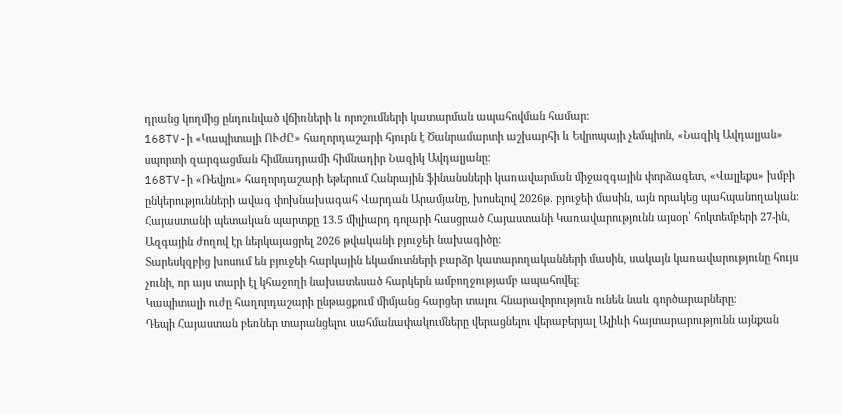դրանց կողմից ընդունված վճիռների և որոշումների կատարման ապահովման համար։
168TV-ի «Կապիտալի ՈՒԺԸ» հաղորդաշարի հյուրն է Ծանրամարտի աշխարհի և Եվրոպայի չեմպիոն, «Նազիկ Ավդալյան» սպորտի զարգացման հիմնադրամի հիմնադիր Նազիկ Ավդալյանը։
168TV-ի «Ռեվյու» հաղորդաշարի եթերում Հանրային ֆինանսների կառավարման միջազգային փորձագետ, «Վալլեքս» խմբի ընկերությունների ավագ փոխնախագահ Վարդան Արամյանը, խոսելով 2026թ. բյուջեի մասին, այն որակեց պահպանողական։
Հայաստանի պետական պարտքը 13.5 միլիարդ դոլարի հասցրած Հայաստանի Կառավարությունն այսօր՝ հոկտեմբերի 27-ին, Ազգային ժողով էր ներկայացրել 2026 թվականի բյուջեի նախագիծը:
Տարեսկզբից խոսում են բյուջեի հարկային եկամուտների բարձր կատարողականների մասին, սակայն կառավարությունը հույս չունի, որ այս տարի էլ կհաջողի նախատեսած հարկերն ամբողջությամբ ապահովել։
Կապիտալի ուժը հաղորդաշարի ընթացքում միմյանց հարցեր տալու հնարավորություն ունեն նաև գործարարները։
Դեպի Հայաստան բեռներ տարանցելու սահմանափակումները վերացնելու վերաբերյալ Ալիևի հայտարարությունն այնքան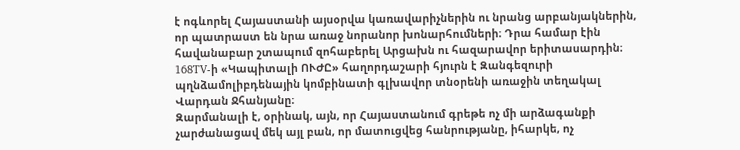է ոգևորել Հայաստանի այսօրվա կառավարիչներին ու նրանց արբանյակներին, որ պատրաստ են նրա առաջ նորանոր խոնարհումների։ Դրա համար էին հավանաբար շտապում զոհաբերել Արցախն ու հազարավոր երիտասարդին։
168TV-ի «Կապիտալի ՈՒԺԸ» հաղորդաշարի հյուրն է Զանգեզուրի պղնձամոլիբդենային կոմբինատի գլխավոր տնօրենի առաջին տեղակալ Վարդան Ջհանյանը։
Զարմանալի է, օրինակ, այն, որ Հայաստանում գրեթե ոչ մի արձագանքի չարժանացավ մեկ այլ բան, որ մատուցվեց հանրությանը, իհարկե, ոչ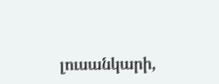լուսանկարի,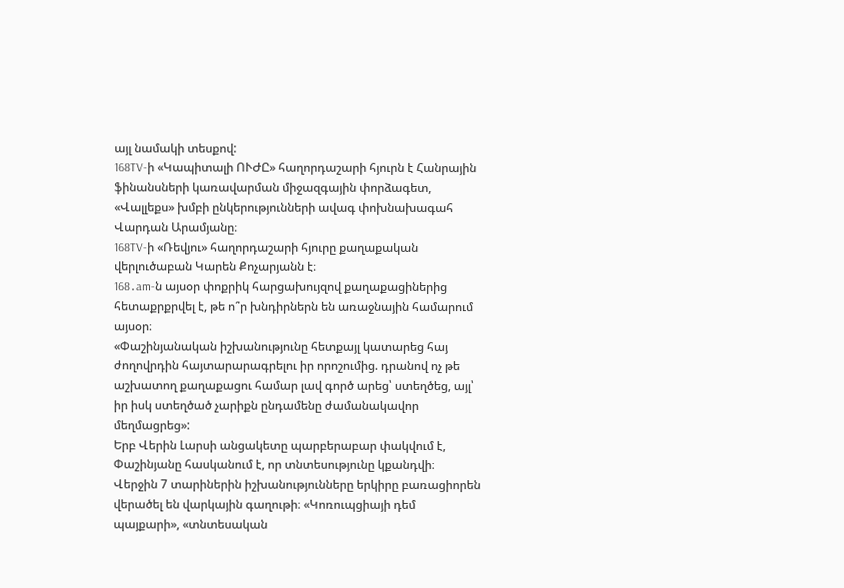այլ նամակի տեսքով:
168TV-ի «Կապիտալի ՈՒԺԸ» հաղորդաշարի հյուրն է Հանրային ֆինանսների կառավարման միջազգային փորձագետ, «Վալլեքս» խմբի ընկերությունների ավագ փոխնախագահ Վարդան Արամյանը։
168TV-ի «Ռեվյու» հաղորդաշարի հյուրը քաղաքական վերլուծաբան Կարեն Քոչարյանն է։
168․am-ն այսօր փոքրիկ հարցախույզով քաղաքացիներից հետաքրքրվել է, թե ո՞ր խնդիրներն են առաջնային համարում այսօր։
«Փաշինյանական իշխանությունը հետքայլ կատարեց հայ ժողովրդին հայտարարագրելու իր որոշումից. դրանով ոչ թե աշխատող քաղաքացու համար լավ գործ արեց՝ ստեղծեց, այլ՝ իր իսկ ստեղծած չարիքն ընդամենը ժամանակավոր մեղմացրեց»:
Երբ Վերին Լարսի անցակետը պարբերաբար փակվում է, Փաշինյանը հասկանում է, որ տնտեսությունը կքանդվի։
Վերջին 7 տարիներին իշխանությունները երկիրը բառացիորեն վերածել են վարկային գաղութի։ «Կոռուպցիայի դեմ պայքարի», «տնտեսական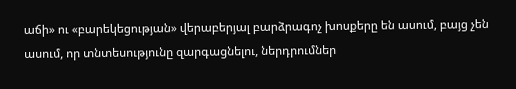աճի» ու «բարեկեցության» վերաբերյալ բարձրագոչ խոսքերը են ասում, բայց չեն ասում, որ տնտեսությունը զարգացնելու, ներդրումներ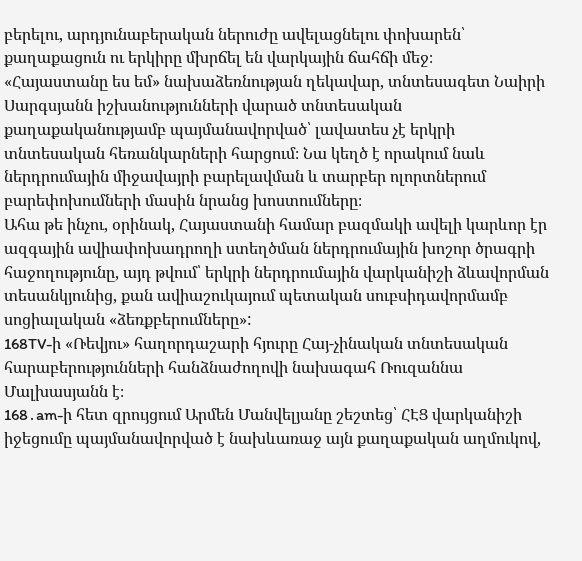բերելու, արդյունաբերական ներուժը ավելացնելու փոխարեն՝ քաղաքացուն ու երկիրը մխրճել են վարկային ճահճի մեջ։
«Հայաստանը ես եմ» նախաձեռնության ղեկավար, տնտեսագետ Նաիրի Սարգսյանն իշխանությունների վարած տնտեսական քաղաքականությամբ պայմանավորված՝ լավատես չէ երկրի տնտեսական հեռանկարների հարցում։ Նա կեղծ է որակում նաև ներդրումային միջավայրի բարելավման և տարբեր ոլորտներում բարեփոխումների մասին նրանց խոստումները։
Ահա թե ինչու, օրինակ, Հայաստանի համար բազմակի ավելի կարևոր էր ազգային ավիափոխադրողի ստեղծման ներդրումային խոշոր ծրագրի հաջողությունը, այդ թվում՝ երկրի ներդրումային վարկանիշի ձևավորման տեսանկյունից, քան ավիաշուկայում պետական սուբսիդավորմամբ սոցիալական «ձեռքբերումները»:
168TV-ի «Ռեվյու» հաղորդաշարի հյուրը Հայ-չինական տնտեսական հարաբերությունների հանձնաժողովի նախագահ Ռուզաննա Մալխասյանն է։
168․am-ի հետ զրույցում Արմեն Մանվելյանը շեշտեց՝ ՀԷՑ վարկանիշի իջեցումը պայմանավորված է նախևառաջ այն քաղաքական աղմուկով,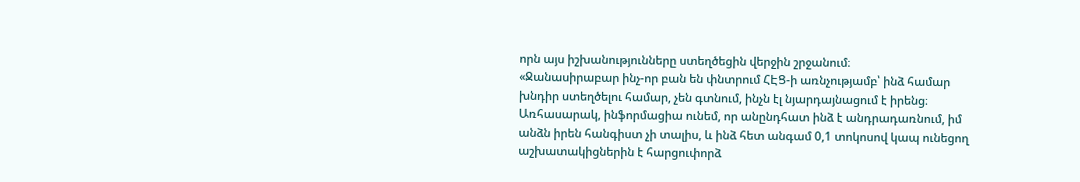որն այս իշխանությունները ստեղծեցին վերջին շրջանում։
«Ջանասիրաբար ինչ-որ բան են փնտրում ՀԷՑ-ի առնչությամբ՝ ինձ համար խնդիր ստեղծելու համար, չեն գտնում, ինչն էլ նյարդայնացում է իրենց։ Առհասարակ, ինֆորմացիա ունեմ, որ անընդհատ ինձ է անդրադառնում, իմ անձն իրեն հանգիստ չի տալիս, և ինձ հետ անգամ 0,1 տոկոսով կապ ունեցող աշխատակիցներին է հարցուփորձ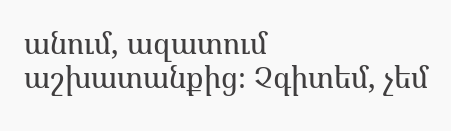անում, ազատում աշխատանքից։ Չգիտեմ, չեմ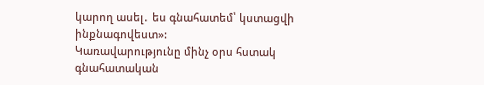կարող ասել․ ես գնահատեմ՝ կստացվի ինքնագովեստ»:
Կառավարությունը մինչ օրս հստակ գնահատական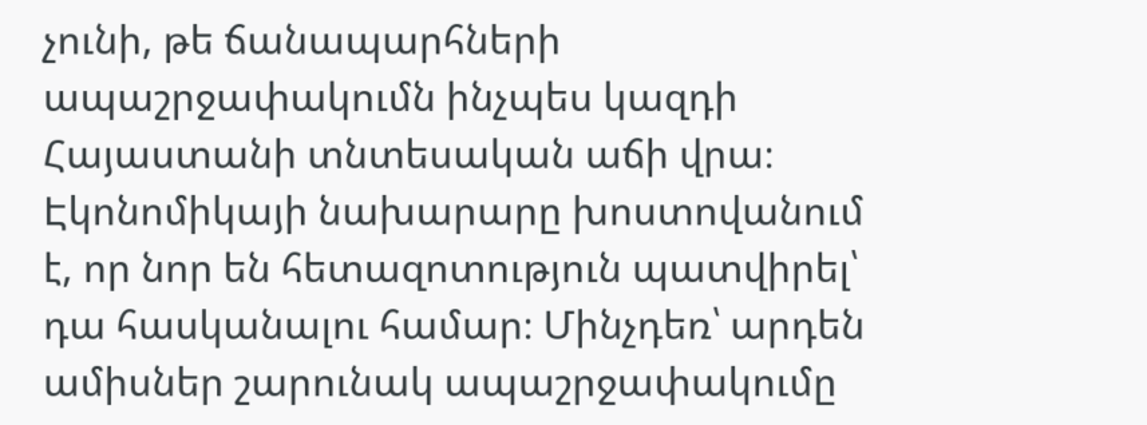չունի, թե ճանապարհների ապաշրջափակումն ինչպես կազդի Հայաստանի տնտեսական աճի վրա։ Էկոնոմիկայի նախարարը խոստովանում է, որ նոր են հետազոտություն պատվիրել՝ դա հասկանալու համար։ Մինչդեռ՝ արդեն ամիսներ շարունակ ապաշրջափակումը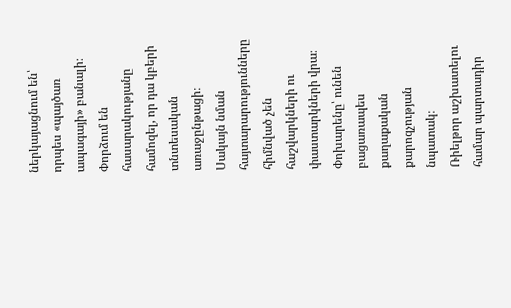ներկայացնում են՝ որպես «պայծառ ապագայի» բանալի։ Փորձում են հասարակությանը համոզել, որ դա կբերի տնտեսական առաջընթացի։ Սակայն նման հայտարարությունները հիմնված չեն հաշվարկների ու փաստարկների վրա։ Փոխարենը՝ ունեն բացառապես քաղաքական քարոզչության նպատակ։
Ռիելթոր աշխատելու համար պարտադիր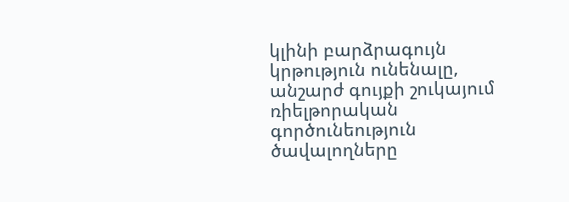կլինի բարձրագույն կրթություն ունենալը, անշարժ գույքի շուկայում ռիելթորական գործունեություն ծավալողները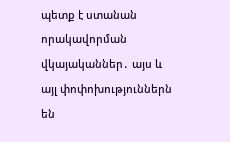պետք է ստանան որակավորման վկայականներ․ այս և այլ փոփոխություններն են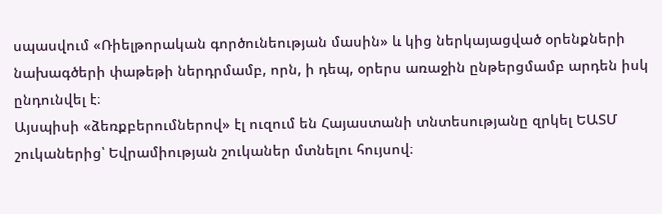սպասվում «Ռիելթորական գործունեության մասին» և կից ներկայացված օրենքների նախագծերի փաթեթի ներդրմամբ, որն, ի դեպ, օրերս առաջին ընթերցմամբ արդեն իսկ ընդունվել է։
Այսպիսի «ձեռքբերումներով» էլ ուզում են Հայաստանի տնտեսությանը զրկել ԵԱՏՄ շուկաներից՝ Եվրամիության շուկաներ մտնելու հույսով։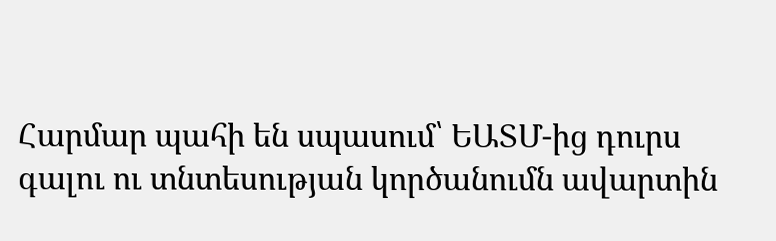Հարմար պահի են սպասում՝ ԵԱՏՄ-ից դուրս գալու ու տնտեսության կործանումն ավարտին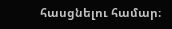հասցնելու համար։